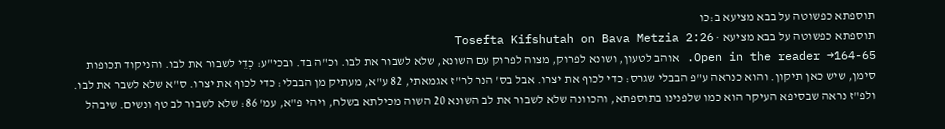תוספתא כפשוטה על בבא מציעא ב:כו
תוספתא כפשוטה על בבא מציעא · Tosefta Kifshutah on Bava Metzia 2:26
Open in the reader →164-65. אוהב לטעון, ושונא לפרוק, מצוה לפרוק עם השונא, שלא לשבור את לבו. וכ"ה בד. ובכי"ע: כְדֵי לשבור את לבו. והניקוד תכופות סימן, שיש כאן תיקון. והוא כנראה ע"פ הבבלי שגרס: כדי לכוף את יצרו. אבל בס' הנר לר"ז אגמאתי, 82 ע"א, מעתיק מן הבבלי: כדי לכוף את יצרו. ס"א שלא לשבר את לבו. ולפ"ז נראה שבסיפא העיקר הוא כמו שלפנינו בתוספתא, והכוונה שלא לשבור את לב השונא 20 השוה מכילתא בשלח, ויהי פ"א, עמ' 86: שלא לשבור לב טף ונשים. שיבהל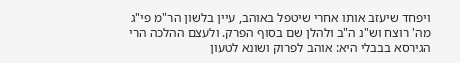ויפחד שיעזב אותו אחרי שיטפל באוהב, עיין בלשון הר"מ פי"ג מה' רוצח וש"נ ה"ב ולהלן שם בסוף הפרק. ולעצם ההלכה הרי הגירסא בבבלי היא: אוהב לפרוק ושונא לטעון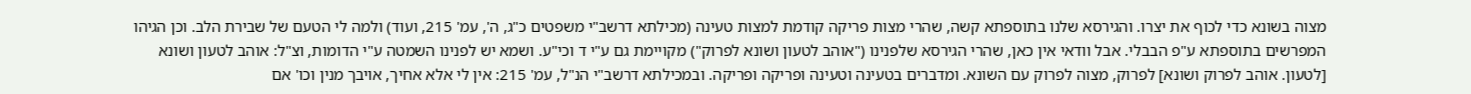מצוה בשונא כדי לכוף את יצרו. והגירסא שלנו בתוספתא קשה, שהרי מצות פריקה קודמת למצות טעינה (מכילתא דרשב"י משפטים כ"ג, ה', עמ' 215, ועוד) ולמה לי הטעם של שבירת הלב. וכן הגיהו המפרשים בתוספתא ע"פ הבבלי. אבל וודאי אין כאן, שהרי הגירסא שלפנינו ("אוהב לטעון ושונא לפרוק") מקויימת גם ע"י ד וכי"ע. ושמא יש לפנינו השמטה ע"י הדומות, וצ"ל: אוהב לטעון ושונא [לטעון. אוהב לפרוק ושונא] לפרוק, מצוה לפרוק עם השונא. ומדברים בטעינה וטעינה ופריקה ופריקה. ובמכילתא דרשב"י הנ"ל, עמ' 215: אין לי אלא אחיך, אויבך מנין וכו' אם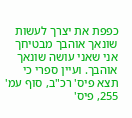כפפת את יצרך לעשות שונאך אוהבך מבטיחך אני שאני עושה שונאך אוהבך. ועיין ספרי כי תצא פיס' רכ"ב, סוף עמ' 255, פיס'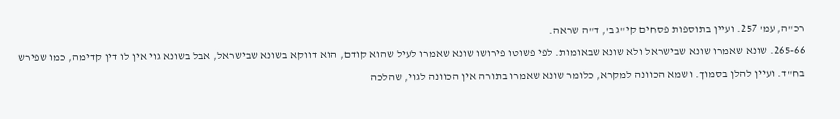רכ"ה, עמ' 257. ועיין בתוספות פסחים קי"ג ב', ד"ה שראה.
265-66. שונא שאמרו שונא שבישראל ולא שונא שבאומות. לפי פשוטו פירושו שונא שאמרו לעיל שהוא קודם, הוא דווקא בשונא שבישראל, אבל בשונא גוי אין לו דין קדימה, כמו שפירש בח"ד. ועיין להלן בסמוך. ושמא הכוונה למקרא, כלומר שונא שאמרו בתורה אין הכוונה לגוי, שהלכה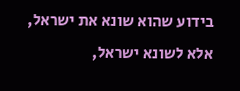בידוע שהוא שונא את ישראל, אלא לשונא ישראל,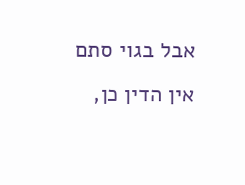אבל בגוי סתם אין הדין כן,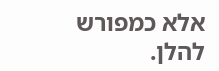אלא כמפורש להלן.